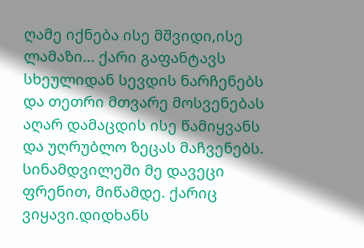ღამე იქნება ისე მშვიდი,ისე ლამაზი... ქარი გაფანტავს სხეულიდან სევდის ნარჩენებს და თეთრი მთვარე მოსვენებას აღარ დამაცდის ისე წამიყვანს და უღრუბლო ზეცას მაჩვენებს.
სინამდვილეში მე დავეცი ფრენით, მიწამდე. ქარიც ვიყავი.დიდხანს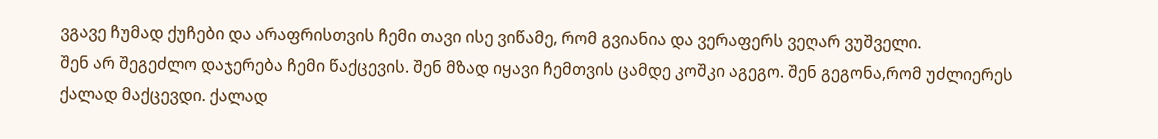ვგავე ჩუმად ქუჩები და არაფრისთვის ჩემი თავი ისე ვიწამე, რომ გვიანია და ვერაფერს ვეღარ ვუშველი.
შენ არ შეგეძლო დაჯერება ჩემი წაქცევის. შენ მზად იყავი ჩემთვის ცამდე კოშკი აგეგო. შენ გეგონა,რომ უძლიერეს ქალად მაქცევდი. ქალად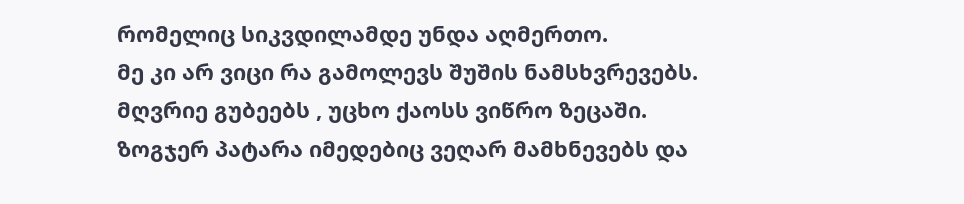რომელიც სიკვდილამდე უნდა აღმერთო.
მე კი არ ვიცი რა გამოლევს შუშის ნამსხვრევებს. მღვრიე გუბეებს , უცხო ქაოსს ვიწრო ზეცაში. ზოგჯერ პატარა იმედებიც ვეღარ მამხნევებს და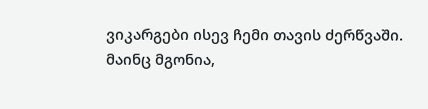ვიკარგები ისევ ჩემი თავის ძერწვაში.
მაინც მგონია,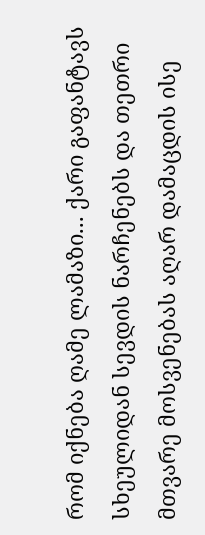რომ იქნება ღამე ლამაზი... ქარი გაფანტავს სხეულიდან სევდის ნარჩენებს და თეთრი მთვარე მოსვენებას აღარ დამაცდის ისე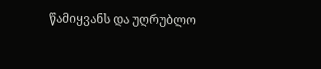წამიყვანს და უღრუბლო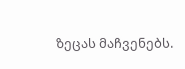ზეცას მაჩვენებს.